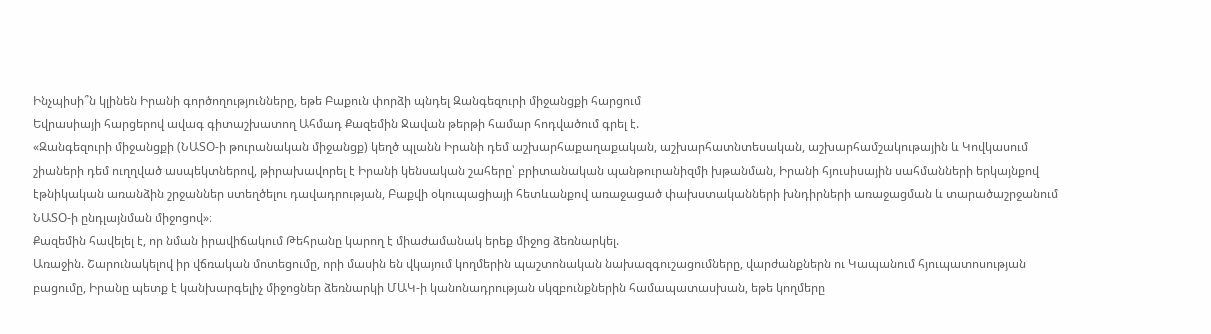Ինչպիսի՞ն կլինեն Իրանի գործողությունները, եթե Բաքուն փորձի պնդել Զանգեզուրի միջանցքի հարցում
Եվրասիայի հարցերով ավագ գիտաշխատող Ահմադ Քազեմին Ջավան թերթի համար հոդվածում գրել է.
«Զանգեզուրի միջանցքի (ՆԱՏՕ-ի թուրանական միջանցք) կեղծ պլանն Իրանի դեմ աշխարհաքաղաքական, աշխարհատնտեսական, աշխարհամշակութային և Կովկասում շիաների դեմ ուղղված ասպեկտներով, թիրախավորել է Իրանի կենսական շահերը՝ բրիտանական պանթուրանիզմի խթանման, Իրանի հյուսիսային սահմանների երկայնքով էթնիկական առանձին շրջաններ ստեղծելու դավադրության, Բաքվի օկուպացիայի հետևանքով առաջացած փախստականների խնդիրների առաջացման և տարածաշրջանում ՆԱՏՕ-ի ընդլայնման միջոցով»։
Քազեմին հավելել է, որ նման իրավիճակում Թեհրանը կարող է միաժամանակ երեք միջոց ձեռնարկել.
Առաջին. Շարունակելով իր վճռական մոտեցումը, որի մասին են վկայում կողմերին պաշտոնական նախազգուշացումները, վարժանքներն ու Կապանում հյուպատոսության բացումը, Իրանը պետք է կանխարգելիչ միջոցներ ձեռնարկի ՄԱԿ-ի կանոնադրության սկզբունքներին համապատասխան, եթե կողմերը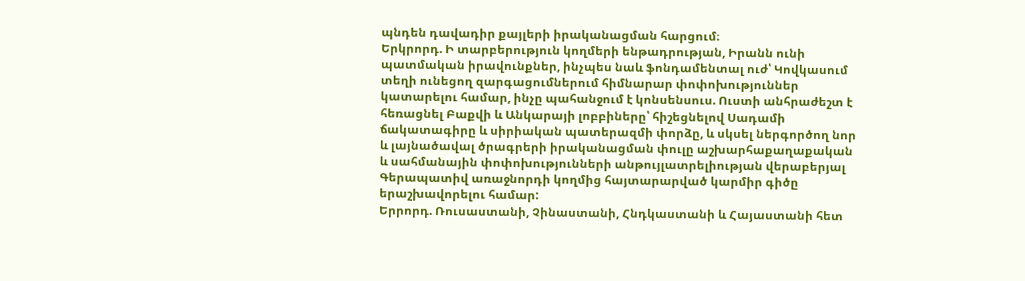պնդեն դավադիր քայլերի իրականացման հարցում։
Երկրորդ. Ի տարբերություն կողմերի ենթադրության, Իրանն ունի պատմական իրավունքներ, ինչպես նաև ֆոնդամենտալ ուժ՝ Կովկասում տեղի ունեցող զարգացումներում հիմնարար փոփոխություններ կատարելու համար, ինչը պահանջում է կոնսենսուս. Ուստի անհրաժեշտ է հեռացնել Բաքվի և Անկարայի լոբբիները՝ հիշեցնելով Սադամի ճակատագիրը և սիրիական պատերազմի փորձը, և սկսել ներգործող նոր և լայնածավալ ծրագրերի իրականացման փուլը աշխարհաքաղաքական և սահմանային փոփոխությունների անթույլատրելիության վերաբերյալ Գերապատիվ առաջնորդի կողմից հայտարարված կարմիր գիծը երաշխավորելու համար:
Երրորդ. Ռուսաստանի, Չինաստանի, Հնդկաստանի և Հայաստանի հետ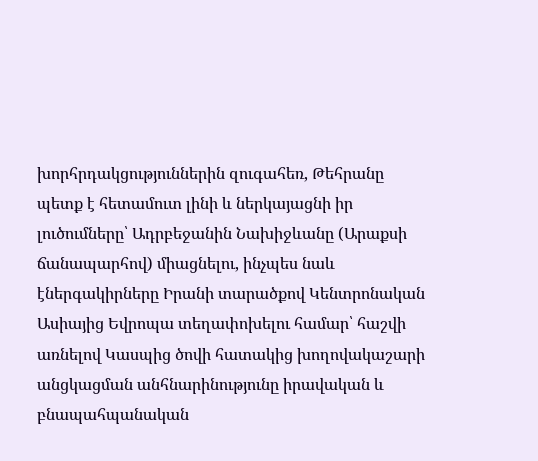խորհրդակցություններին զուգահեռ, Թեհրանը պետք է հետամուտ լինի և ներկայացնի իր լուծումները՝ Ադրբեջանին Նախիջևանը (Արաքսի ճանապարհով) միացնելու, ինչպես նաև էներգակիրները Իրանի տարածքով Կենտրոնական Ասիայից Եվրոպա տեղափոխելու համար՝ հաշվի առնելով Կասպից ծովի հատակից խողովակաշարի անցկացման անհնարինությունը իրավական և բնապահպանական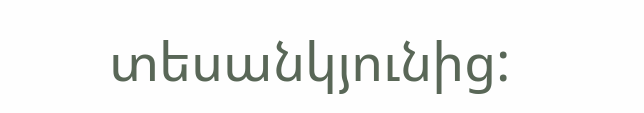տեսանկյունից: